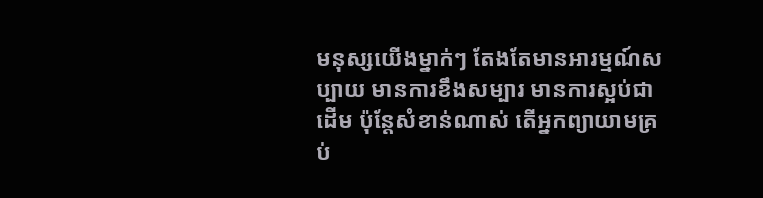មនុស្សយើងម្នាក់ៗ តែងតែមានអារម្មណ៍សប្បាយ មានការខឹងសម្បារ មានការស្អប់ជាដើម ប៉ុន្តែសំខាន់ណាស់ តើអ្នកព្យាយាមគ្រប់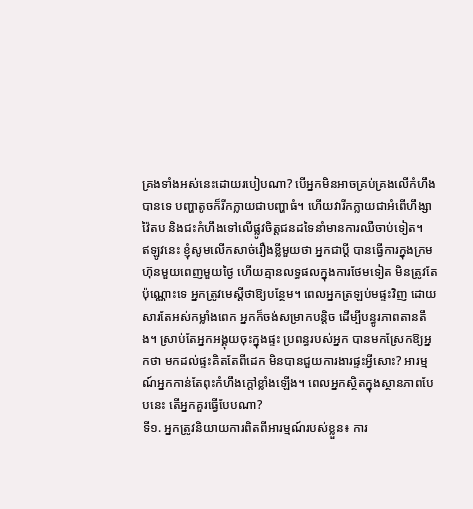គ្រងទាំងអស់នេះដោយរបៀបណា? បើអ្នកមិនអាចគ្រប់គ្រងលើកំហឹងបានទេ បញ្ហាតូចក៏រីកក្លាយជាបញ្ហាធំ។ ហើយវារីកក្លាយជាអំពើហឹង្សាវ៉ៃតប និងជះកំហឹងទៅលើផ្លូវចិត្តជនដទៃនាំមានការឈឺចាប់ទៀត។
ឥឡូវនេះ ខ្ញុំសូមលើកសាច់រឿងខ្លីមួយថា អ្នកជាប្តី បានធ្វើការក្នុងក្រមហ៊ុនមួយពេញមួយថ្ងៃ ហើយគ្មានលទ្ធផលក្នុងការថែមទៀត មិនត្រូវតែប៉ុណ្ណោះទេ អ្នកត្រូវមេស្តីថាឱ្យបន្ថែម។ ពេលអ្នកត្រឡប់មផ្ទះវិញ ដោយសារតែអស់កម្លាំងពេក អ្នកក៏ចង់សម្រាកបន្តិច ដើម្បីបន្ធូរភាពតានតឹង។ ស្រាប់តែអ្នកអង្គុយចុះក្នុងផ្ទះ ប្រពន្ធរបស់អ្នក បានមកស្រែកឱ្យអ្នកថា មកដល់ផ្ទះគិតតែពីដេក មិនបានជួយការងារផ្ទះអ្វីសោះ? អារម្មណ៍អ្នកកាន់តែពុះកំហឹងក្តៅខ្លាំងឡើង។ ពេលអ្នកស្ថិតក្នុងស្ថានភាពបែបនេះ តើអ្នកគួរធ្វើបែបណា?
ទី១. អ្នកត្រូវនិយាយការពិតពីអារម្មណ៍របស់ខ្លួន៖ ការ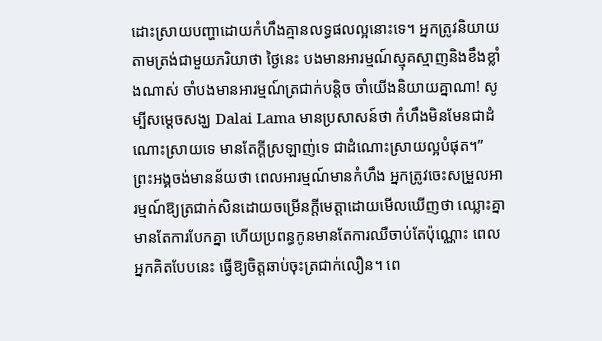ដោះស្រាយបញ្ហាដោយកំហឹងគ្មានលទ្ធផលល្អនោះទេ។ អ្នកត្រូវនិយាយតាមត្រង់ជាមួយភរិយាថា ថ្ងៃនេះ បងមានអារម្មណ៍ស្មុគស្មាញនិងខឹងខ្លាំងណាស់ ចាំបងមានអារម្មណ៍ត្រជាក់បន្តិច ចាំយើងនិយាយគ្នាណា! សូម្បីសម្តេចសង្ឃ Dalai Lama មានប្រសាសន៍ថា កំហឹងមិនមែនជាដំណោះស្រាយទេ មានតែក្តីស្រឡាញ់ទេ ជាដំណោះស្រាយល្អបំផុត។” ព្រះអង្គចង់មានន័យថា ពេលអារម្មណ៍មានកំហឹង អ្នកត្រូវចេះសម្រួលអារម្មណ៍ឱ្យត្រជាក់សិនដោយចម្រើនក្តីមេត្តាដោយមើលឃើញថា ឈ្លោះគ្នា មានតែការបែកគ្នា ហើយប្រពន្ធកូនមានតែការឈឺចាប់តែប៉ុណ្ណោះ ពេលអ្នកគិតបែបនេះ ធ្វើឱ្យចិត្តឆាប់ចុះត្រជាក់លឿន។ ពេ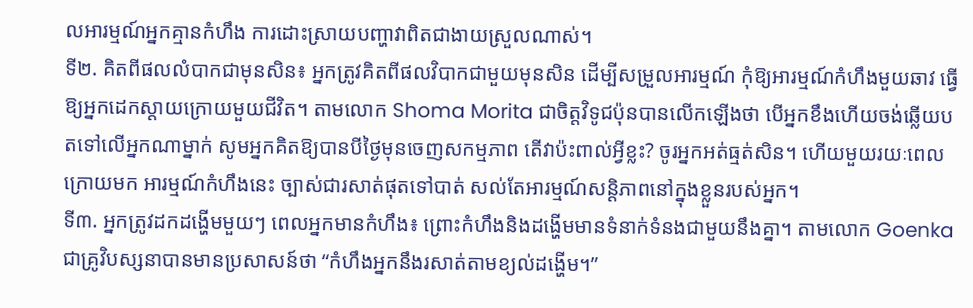លអារម្មណ៍អ្នកគ្មានកំហឹង ការដោះស្រាយបញ្ហាវាពិតជាងាយស្រួលណាស់។
ទី២. គិតពីផលលំបាកជាមុនសិន៖ អ្នកត្រូវគិតពីផលវិបាកជាមួយមុនសិន ដើម្បីសម្រួលអារម្មណ៍ កុំឱ្យអារម្មណ៍កំហឹងមួយឆាវ ធ្វើឱ្យអ្នកដេកស្តាយក្រោយមួយជីវិត។ តាមលោក Shoma Morita ជាចិត្តវិទូជប៉ុនបានលើកឡើងថា បើអ្នកខឹងហើយចង់ឆ្លើយបតទៅលើអ្នកណាម្នាក់ សូមអ្នកគិតឱ្យបានបីថ្ងៃមុនចេញសកម្មភាព តើវាប៉ះពាល់អ្វីខ្លះ? ចូរអ្នកអត់ធ្មត់សិន។ ហើយមួយរយៈពេលក្រោយមក អារម្មណ៍កំហឹងនេះ ច្បាស់ជារសាត់ផុតទៅបាត់ សល់តែអារម្មណ៍សន្តិភាពនៅក្នុងខ្លួនរបស់អ្នក។
ទី៣. អ្នកត្រូវដកដង្ហើមមួយៗ ពេលអ្នកមានកំហឹង៖ ព្រោះកំហឹងនិងដង្ហើមមានទំនាក់ទំនងជាមួយនឹងគ្នា។ តាមលោក Goenka ជាគ្រូវិបស្សនាបានមានប្រសាសន៍ថា “កំហឹងអ្នកនឹងរសាត់តាមខ្យល់ដង្ហើម។”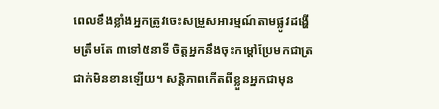ពេលខឹងខ្លាំងអ្នកត្រូវចេះសម្រួសអារម្មណ៍តាមផ្លូវដង្ហើមត្រឹមតែ ៣ទៅ៥នាទី ចិត្តអ្នកនឹងចុះកម្តៅប្រែមកជាត្រជាក់មិនខានឡើយ។ សន្តិភាពកើតពីខ្លួនអ្នកជាមុន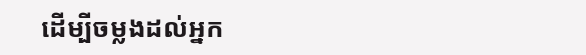ដើម្បីចម្លងដល់អ្នក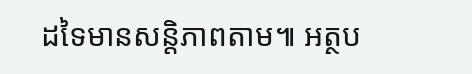ដទៃមានសន្តិភាពតាម៕ អត្ថប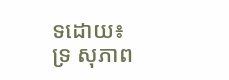ទដោយ៖ ទ្រ សុភាព